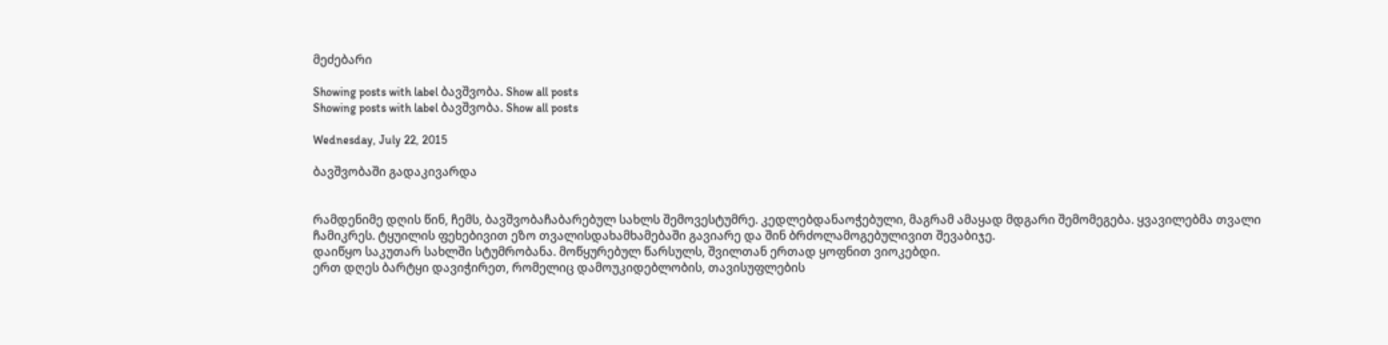მეძებარი

Showing posts with label ბავშვობა. Show all posts
Showing posts with label ბავშვობა. Show all posts

Wednesday, July 22, 2015

ბავშვობაში გადაკივარდა


რამდენიმე დღის წინ, ჩემს, ბავშვობაჩაბარებულ სახლს შემოვესტუმრე. კედლებდანაოჭებული, მაგრამ ამაყად მდგარი შემომეგება. ყვავილებმა თვალი ჩამიკრეს. ტყუილის ფეხებივით ეზო თვალისდახამხამებაში გავიარე და შინ ბრძოლამოგებულივით შევაბიჯე.
დაიწყო საკუთარ სახლში სტუმრობანა. მოწყურებულ წარსულს, შვილთან ერთად ყოფნით ვიოკებდი.
ერთ დღეს ბარტყი დავიჭირეთ, რომელიც დამოუკიდებლობის, თავისუფლების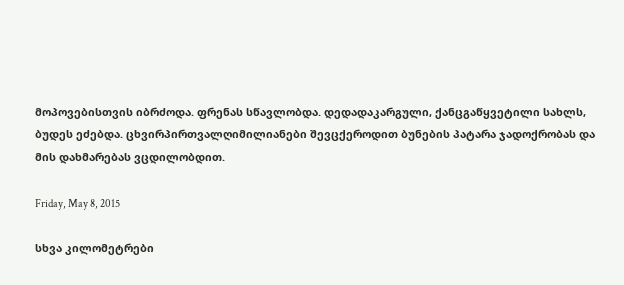მოპოვებისთვის იბრძოდა. ფრენას სწავლობდა. დედადაკარგული, ქანცგაწყვეტილი სახლს, ბუდეს ეძებდა. ცხვირპირთვალღიმილიანები შევცქეროდით ბუნების პატარა ჯადოქრობას და მის დახმარებას ვცდილობდით.

Friday, May 8, 2015

სხვა კილომეტრები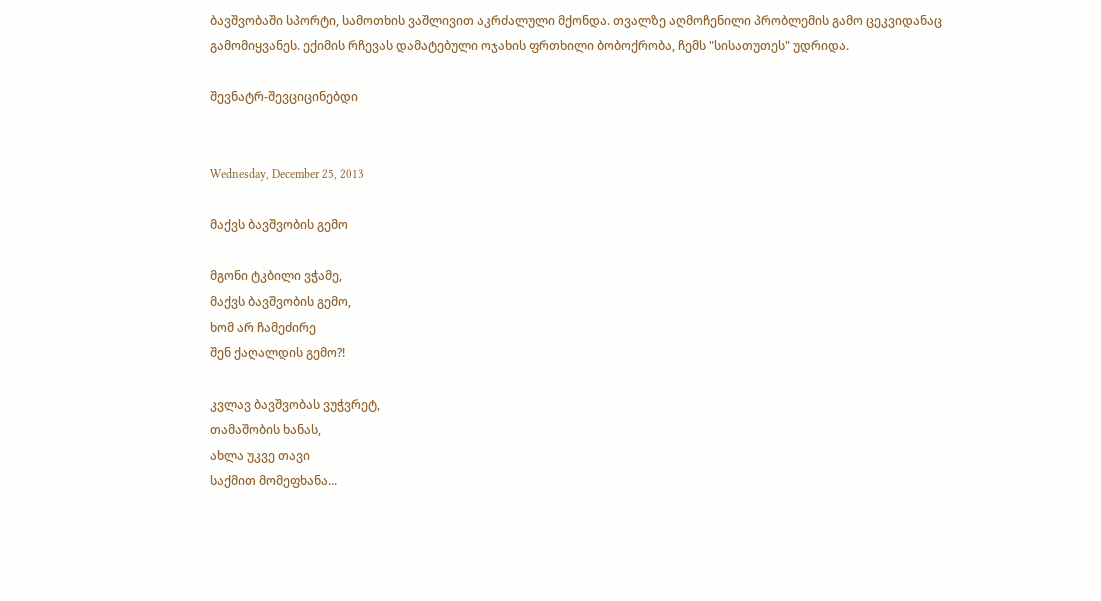ბავშვობაში სპორტი, სამოთხის ვაშლივით აკრძალული მქონდა. თვალზე აღმოჩენილი პრობლემის გამო ცეკვიდანაც გამომიყვანეს. ექიმის რჩევას დამატებული ოჯახის ფრთხილი ბობოქრობა, ჩემს "სისათუთეს" უდრიდა.

შევნატრ-შევციცინებდი


Wednesday, December 25, 2013

მაქვს ბავშვობის გემო

მგონი ტკბილი ვჭამე,
მაქვს ბავშვობის გემო,
ხომ არ ჩამეძირე
შენ ქაღალდის გემო?!

კვლავ ბავშვობას ვუჭვრეტ,
თამაშობის ხანას,
ახლა უკვე თავი
საქმით მომეფხანა...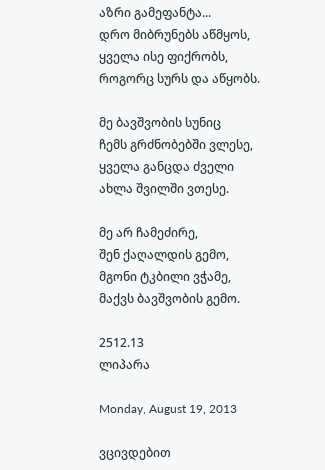აზრი გამეფანტა...
დრო მიბრუნებს აწმყოს,
ყველა ისე ფიქრობს,
როგორც სურს და აწყობს.

მე ბავშვობის სუნიც
ჩემს გრძნობებში ვლესე,
ყველა განცდა ძველი
ახლა შვილში ვთესე.

მე არ ჩამეძირე,
შენ ქაღალდის გემო,
მგონი ტკბილი ვჭამე,
მაქვს ბავშვობის გემო.

2512.13
ლიპარა

Monday, August 19, 2013

ვცივდებით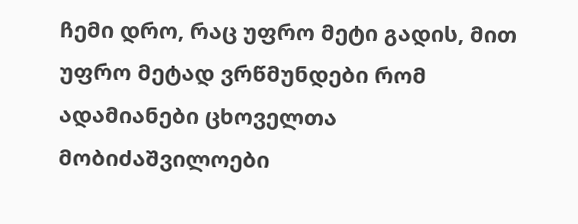ჩემი დრო, რაც უფრო მეტი გადის, მით უფრო მეტად ვრწმუნდები რომ ადამიანები ცხოველთა მობიძაშვილოები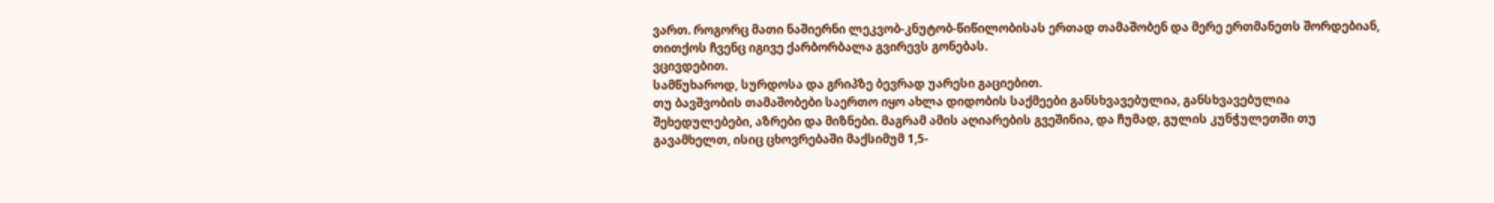ვართ. როგორც მათი ნაშიერნი ლეკვობ-კნუტობ-წიწილობისას ერთად თამაშობენ და მერე ერთმანეთს შორდებიან, თითქოს ჩვენც იგივე ქარბორბალა გვირევს გონებას.
ვცივდებით.
სამწუხაროდ, სურდოსა და გრიპზე ბევრად უარესი გაციებით.
თუ ბავშვობის თამაშობები საერთო იყო ახლა დიდობის საქმეები განსხვავებულია, განსხვავებულია შეხედულებები, აზრები და მიზნები. მაგრამ ამის აღიარების გვეშინია, და ჩუმად, გულის კუნჭულეთში თუ გავამხელთ, ისიც ცხოვრებაში მაქსიმუმ 1,5-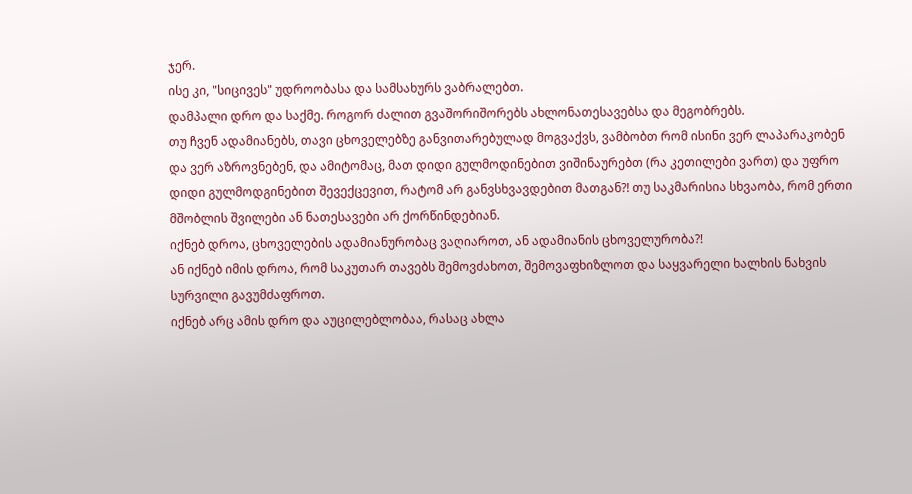ჯერ.
ისე კი, "სიცივეს" უდროობასა და სამსახურს ვაბრალებთ.
დამპალი დრო და საქმე. როგორ ძალით გვაშორიშორებს ახლონათესავებსა და მეგობრებს.
თუ ჩვენ ადამიანებს, თავი ცხოველებზე განვითარებულად მოგვაქვს, ვამბობთ რომ ისინი ვერ ლაპარაკობენ და ვერ აზროვნებენ, და ამიტომაც, მათ დიდი გულმოდინებით ვიშინაურებთ (რა კეთილები ვართ) და უფრო დიდი გულმოდგინებით შევექცევით, რატომ არ განვსხვავდებით მათგან?! თუ საკმარისია სხვაობა, რომ ერთი მშობლის შვილები ან ნათესავები არ ქორწინდებიან.
იქნებ დროა, ცხოველების ადამიანურობაც ვაღიაროთ, ან ადამიანის ცხოველურობა?!
ან იქნებ იმის დროა, რომ საკუთარ თავებს შემოვძახოთ, შემოვაფხიზლოთ და საყვარელი ხალხის ნახვის სურვილი გავუმძაფროთ.
იქნებ არც ამის დრო და აუცილებლობაა, რასაც ახლა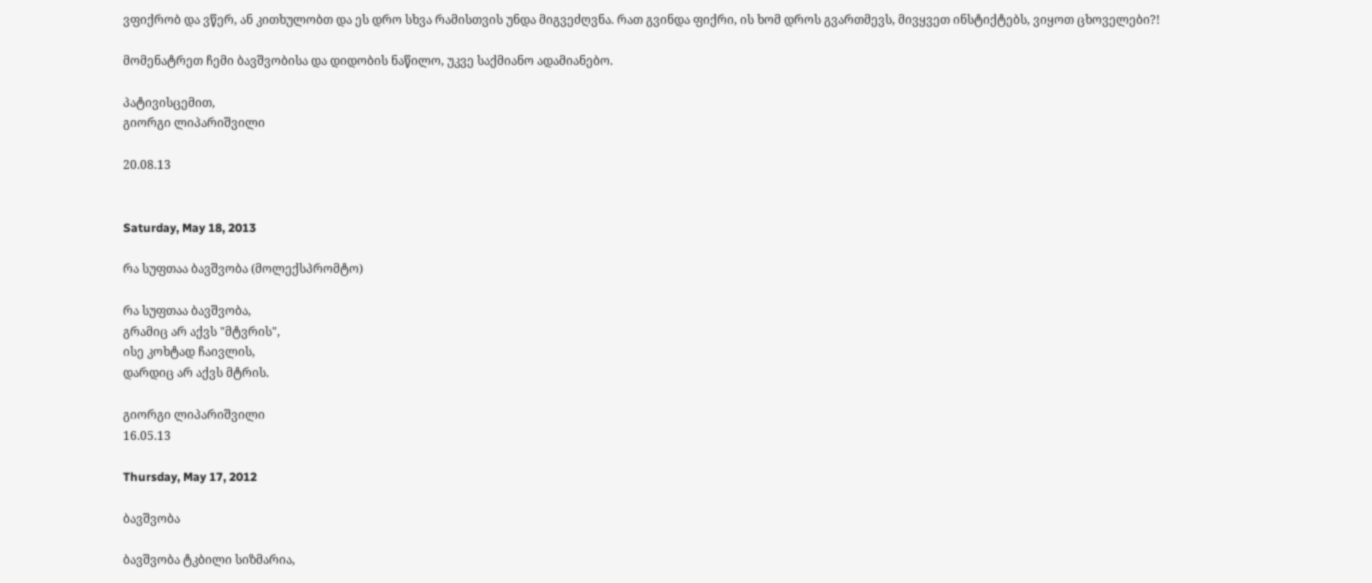ვფიქრობ და ვწერ, ან კითხულობთ და ეს დრო სხვა რამისთვის უნდა მიგვეძღვნა. რათ გვინდა ფიქრი, ის ხომ დროს გვართმევს, მივყვეთ ინსტიქტებს, ვიყოთ ცხოველები?!

მომენატრეთ ჩემი ბავშვობისა და დიდობის ნაწილო, უკვე საქმიანო ადამიანებო.

პატივისცემით,
გიორგი ლიპარიშვილი

20.08.13


Saturday, May 18, 2013

რა სუფთაა ბავშვობა (მოლექსპრომტო)

რა სუფთაა ბავშვობა,
გრამიც არ აქვს "მტვრის",
ისე კოხტად ჩაივლის,
დარდიც არ აქვს მტრის.

გიორგი ლიპარიშვილი
16.05.13

Thursday, May 17, 2012

ბავშვობა

ბავშვობა ტკბილი სიზმარია,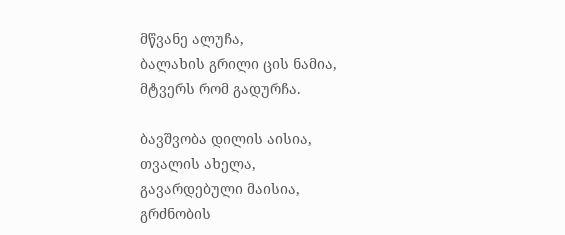მწვანე ალუჩა,
ბალახის გრილი ცის ნამია,
მტვერს რომ გადურჩა.

ბავშვობა დილის აისია,
თვალის ახელა,
გავარდებული მაისია,
გრძნობის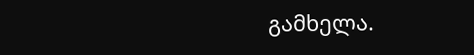გამხელა.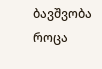ბავშვობა როცა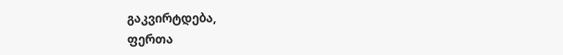გაკვირტდება,
ფერთა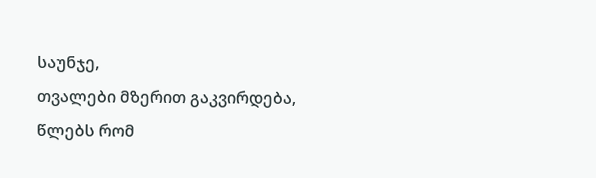საუნჯე,
თვალები მზერით გაკვირდება,
წლებს რომ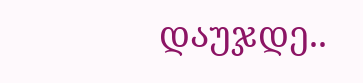დაუჯდე..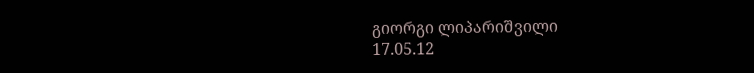გიორგი ლიპარიშვილი
17.05.12